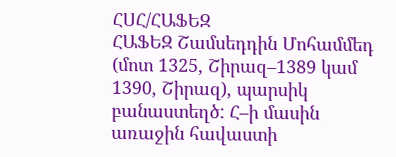ՀՍՀ/ՀԱՖԵԶ
ՀԱՖԵԶ Շամսեդդին Մոհամմեդ (մոտ 1325, Շիրազ–1389 կամ 1390, Շիրազ), պարսիկ բանաստեղծ: Հ–ի մասին առաջին հավաստի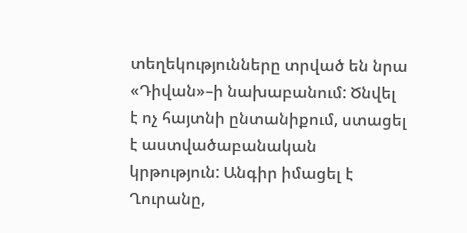տեղեկությունները տրված են նրա «Դիվան»–ի նախաբանում: Ծնվել է ոչ հայտնի ընտանիքում, ստացել է աստվածաբանական կրթություն: Անգիր իմացել է Ղուրանը,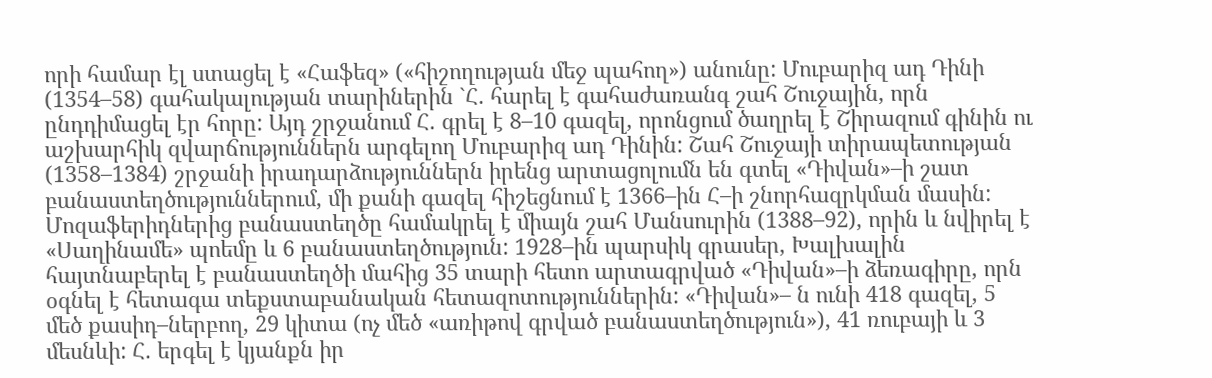որի համար էլ ստացել է «Հաֆեզ» («հիշողության մեջ պահող») անունը: Մուբարիզ ադ Դինի (1354–58) գահակալության տարիներին `Հ. հարել է գահաժառանգ շահ Շուջային, որն ընդդիմացել էր հորը: Այդ շրջանում Հ. գրել է 8–10 գազել, որոնցում ծաղրել է Շիրազում գինին ու աշխարհիկ զվարճություններն արգելող Մուբարիզ ադ Դինին: Շահ Շուջայի տիրապետության (1358–1384) շրջանի իրադարձություններն իրենց արտացոլումն են գտել «Դիվան»–ի շատ բանաստեղծություններում, մի քանի գազել հիշեցնում է 1366–ին Հ–ի շնորհազրկման մասին: Մոզաֆերիդներից բանաստեղծը համակրել է միայն շահ Մանսուրին (1388–92), որին և նվիրել է «Սաղինամե» պոեմը և 6 բանաստեղծություն: 1928–ին պարսիկ գրասեր, Խալխալին հայտնաբերել է բանաստեղծի մահից 35 տարի հետո արտագրված «Դիվան»–ի ձեռագիրը, որն օգնել է հետագա տեքստաբանական հետազոտություններին: «Դիվան»– ն ունի 418 գազել, 5 մեծ քասիդ–ներբող, 29 կիտա (ոչ մեծ «առիթով գրված բանաստեղծություն»), 41 ռուբայի և 3 մեսնևի: Հ. երգել է կյանքն իր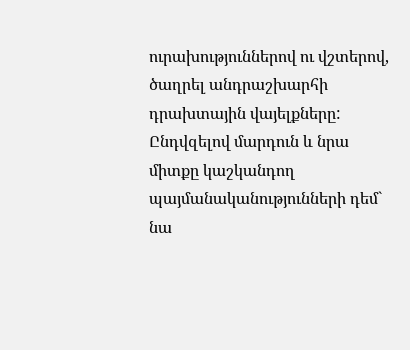ուրախություններով ու վշտերով, ծաղրել անդրաշխարհի դրախտային վայելքները: Ընդվզելով մարդուն և նրա միտքը կաշկանդող պայմանականությունների դեմ` նա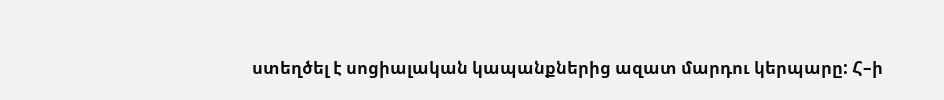ստեղծել է սոցիալական կապանքներից ազատ մարդու կերպարը: Հ–ի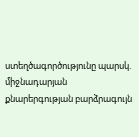ստեղծագործությունը պարսկ. միջնադարյան քնարերգության բարձրագույն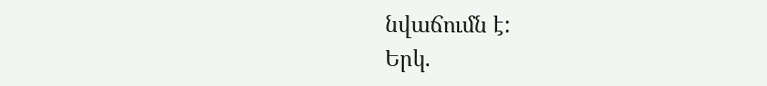նվաճումն է:
Երկ.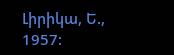Լիրիկա, Ե., 1957: